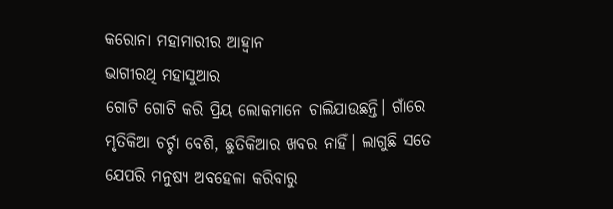କରୋନା ମହାମାରୀର ଆହ୍ୱାନ
ଭାଗୀରଥି ମହାସୁଆର
ଗୋଟି ଗୋଟି କରି ପ୍ରିୟ ଲୋକମାନେ ଚାଲିଯାଉଛନ୍ତି। ଗାଁରେ ମୃତିକିଆ ଚର୍ଚ୍ଚା ବେଶି, ଛୁତିକିଆର ଖବର ନାହିଁ। ଲାଗୁଛି ସତେ ଯେପରି ମନୁଷ୍ୟ ଅବହେଳା କରିବାରୁ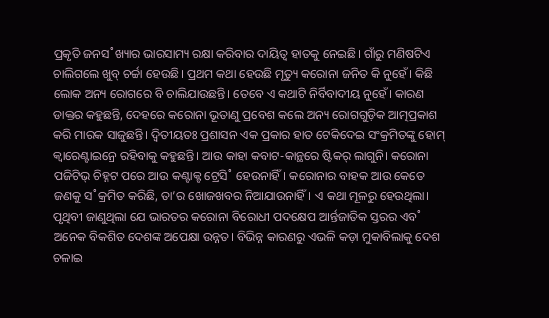ପ୍ରକୃତି ଜନସ˚ଖ୍ୟାର ଭାରସାମ୍ୟ ରକ୍ଷା କରିବାର ଦାୟିତ୍ବ ହାତକୁ ନେଇଛି। ଗାଁରୁ ମଣିଷଟିଏ ଚାଲିଗଲେ ଖୁବ୍ ଚର୍ଚ୍ଚା ହେଉଛି। ପ୍ରଥମ କଥା ହେଉଛି ମୃତ୍ୟୁ କରୋନା ଜନିତ କି ନୁହେଁ। କିଛି ଲୋକ ଅନ୍ୟ ରୋଗରେ ବି ଚାଲିଯାଉଛନ୍ତି। ତେବେ ଏ କଥାଟି ନିର୍ବିବାଦୀୟ ନୁହେଁ। କାରଣ ଡାକ୍ତର କହୁଛନ୍ତି, ଦେହରେ କରୋନା ଭୂତାଣୁ ପ୍ରବେଶ କଲେ ଅନ୍ୟ ରୋଗଗୁଡ଼ିକ ଆତ୍ମପ୍ରକାଶ କରି ମାରକ ସାଜୁଛନ୍ତି। ଦ୍ବିତୀୟତଃ ପ୍ରଶାସନ ଏକ ପ୍ରକାର ହାତ ଟେକିଦେଇ ସଂକ୍ରମିତଙ୍କୁ ହୋମ୍ କ୍ବାରେଣ୍ଟାଇନ୍ରେ ରହିବାକୁ କହୁଛନ୍ତି। ଆଉ କାହା କବାଟ-କାନ୍ଥରେ ଷ୍ଟିକର୍ ଲାଗୁନି। କରୋନା ପଜିଟିଭ୍ ଚିହ୍ନଟ ପରେ ଆଉ କଣ୍ଟାକ୍ଟ ଟ୍ରେସି˚ ହେଉନାହିଁ। କରୋନାର ବାହକ ଆଉ କେତେ ଜଣକୁ ସ˚କ୍ରମିତ କରିଛି, ତା’ର ଖୋଜଖବର ନିଆଯାଉନାହିଁ। ଏ କଥା ମୂଳରୁ ହେଉଥିଲା। ପୃଥିବୀ ଜାଣୁଥିଲା ଯେ ଭାରତର କରୋନା ବିରୋଧୀ ପଦକ୍ଷେପ ଆର୍ନ୍ତଜାତିକ ସ୍ତରର ଏବ˚ ଅନେକ ବିକଶିତ ଦେଶଙ୍କ ଅପେକ୍ଷା ଉନ୍ନତ। ବିଭିନ୍ନ କାରଣରୁ ଏଭଳି କଡ଼ା ମୁକାବିଲାକୁ ଦେଶ ଚଳାଇ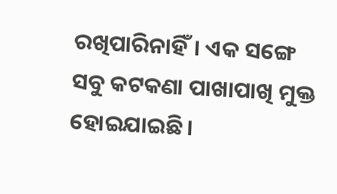ରଖିପାରିନାହିଁ। ଏକ ସଙ୍ଗେ ସବୁ କଟକଣା ପାଖାପାଖି ମୁକ୍ତ ହୋଇଯାଇଛି।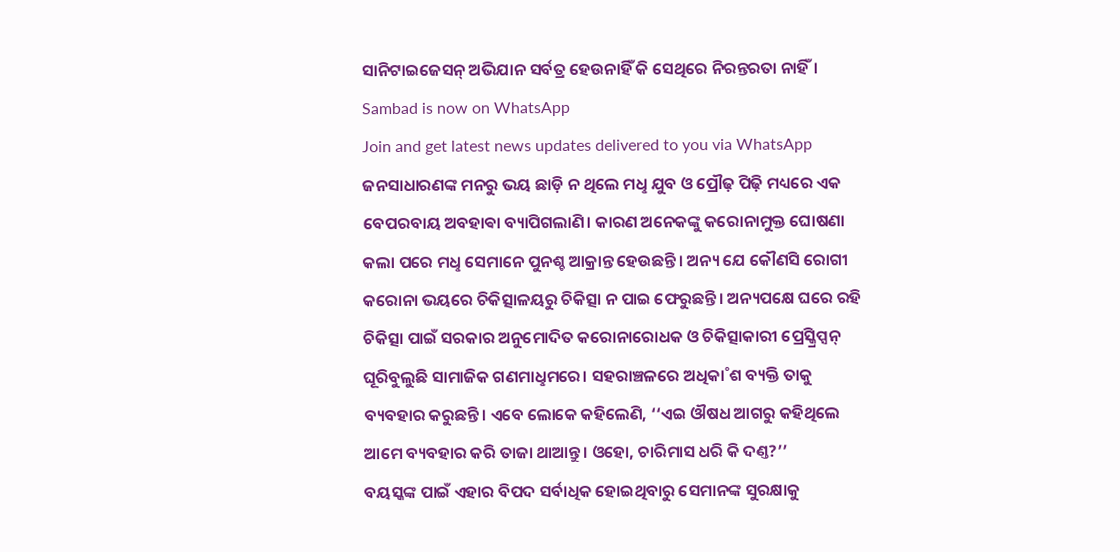ସାନିଟାଇଜେସନ୍ ଅଭିଯାନ ସର୍ବତ୍ର ହେଉନାହିଁ କି ସେଥିରେ ନିରନ୍ତରତା ନାହିଁ।
Sambad is now on WhatsApp
Join and get latest news updates delivered to you via WhatsApp
ଜନସାଧାରଣଙ୍କ ମନରୁ ଭୟ ଛାଡ଼ି ନ ଥିଲେ ମଧୢ ଯୁବ ଓ ପ୍ରୌଢ଼ ପିଢ଼ି ମଧ୍ୟରେ ଏକ ବେପରବାୟ ଅବହାଵା ବ୍ୟାପିଗଲାଣି। କାରଣ ଅନେକଙ୍କୁ କରୋନାମୁକ୍ତ ଘୋଷଣା କଲା ପରେ ମଧୢ ସେମାନେ ପୁନଶ୍ଚ ଆକ୍ରାନ୍ତ ହେଉଛନ୍ତି। ଅନ୍ୟ ଯେ କୌଣସି ରୋଗୀ କରୋନା ଭୟରେ ଚିକିତ୍ସାଳୟରୁ ଚିକିତ୍ସା ନ ପାଇ ଫେରୁଛନ୍ତି। ଅନ୍ୟପକ୍ଷେ ଘରେ ରହି ଚିକିତ୍ସା ପାଇଁ ସରକାର ଅନୁମୋଦିତ କରୋନାରୋଧକ ଓ ଚିକିତ୍ସାକାରୀ ପ୍ରେସ୍କ୍ରିପ୍ସନ୍ ଘୂରିବୁଲୁଛି ସାମାଜିକ ଗଣମାଧୢମରେ। ସହରାଞ୍ଚଳରେ ଅଧିକା˚ଶ ବ୍ୟକ୍ତି ତାକୁ ବ୍ୟବହାର କରୁଛନ୍ତି। ଏବେ ଲୋକେ କହିଲେଣି, ‘‘ଏଇ ଔଷଧ ଆଗରୁ କହିଥିଲେ ଆମେ ବ୍ୟବହାର କରି ତାଜା ଥାଆନ୍ତୁ। ଓହୋ, ଚାରିମାସ ଧରି କି ଦଣ୍ତ?’’
ବୟସ୍କଙ୍କ ପାଇଁ ଏହାର ବିପଦ ସର୍ବାଧିକ ହୋଇଥିବାରୁ ସେମାନଙ୍କ ସୁରକ୍ଷାକୁ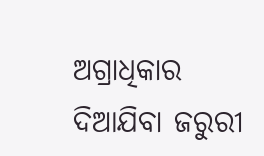ଅଗ୍ରାଧିକାର ଦିଆଯିବା ଜରୁରୀ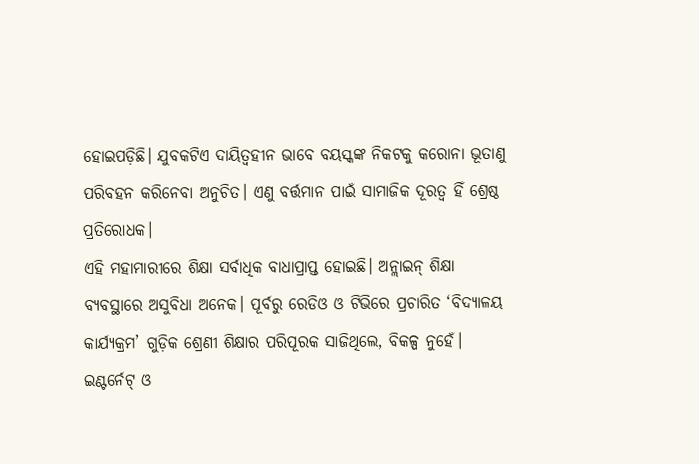ହୋଇପଡ଼ିଛି। ଯୁବକଟିଏ ଦାୟିତ୍ବହୀନ ଭାବେ ବୟସ୍କଙ୍କ ନିକଟକୁ କରୋନା ଭୂତାଣୁ ପରିବହନ କରିନେବା ଅନୁଚିତ। ଏଣୁ ବର୍ତ୍ତମାନ ପାଇଁ ସାମାଜିକ ଦୂରତ୍ବ ହିଁ ଶ୍ରେଷ୍ଠ ପ୍ରତିରୋଧକ।
ଏହି ମହାମାରୀରେ ଶିକ୍ଷା ସର୍ବାଧିକ ବାଧାପ୍ରାପ୍ତ ହୋଇଛି। ଅନ୍ଲାଇନ୍ ଶିକ୍ଷା ବ୍ୟବସ୍ଥାରେ ଅସୁବିଧା ଅନେକ। ପୂର୍ବରୁ ରେଡିଓ ଓ ଟିଭିରେ ପ୍ରଚାରିତ ‘ବିଦ୍ୟାଳୟ କାର୍ଯ୍ୟକ୍ରମ’ ଗୁଡ଼ିକ ଶ୍ରେଣୀ ଶିକ୍ଷାର ପରିପୂରକ ସାଜିଥିଲେ, ବିକଳ୍ପ ନୁହେଁ। ଇଣ୍ଟର୍ନେଟ୍ ଓ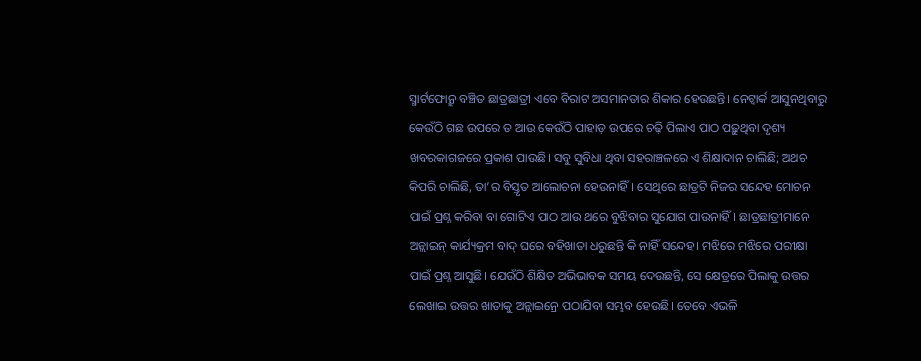ସ୍ମାର୍ଟଫୋନ୍ରୁ ବଞ୍ଚିତ ଛାତ୍ରଛାତ୍ରୀ ଏବେ ବିରାଟ ଅସମାନତାର ଶିକାର ହେଉଛନ୍ତି। ନେଟ୍ୱାର୍କ ଆସୁନଥିବାରୁ କେଉଁଠି ଗଛ ଉପରେ ତ ଆଉ କେଉଁଠି ପାହାଡ଼ ଉପରେ ଚଢ଼ି ପିଲାଏ ପାଠ ପଢ଼ୁଥିବା ଦୃଶ୍ୟ ଖବରକାଗଜରେ ପ୍ରକାଶ ପାଉଛି। ସବୁ ସୁବିଧା ଥିବା ସହରାଞ୍ଚଳରେ ଏ ଶିକ୍ଷାଦାନ ଚାଲିଛି; ଅଥଚ କିପରି ଚାଲିଛି, ତା’ର ବିସ୍ତୃତ ଆଲୋଚନା ହେଉନାହିଁ। ସେଥିରେ ଛାତ୍ରଟି ନିଜର ସନ୍ଦେହ ମୋଚନ ପାଇଁ ପ୍ରଶ୍ନ କରିବା ବା ଗୋଟିଏ ପାଠ ଆଉ ଥରେ ବୁଝିବାର ସୁଯୋଗ ପାଉନାହିଁ। ଛାତ୍ରଛାତ୍ରୀମାନେ ଅନ୍ଲାଇନ୍ କାର୍ଯ୍ୟକ୍ରମ ବାଦ୍ ଘରେ ବହିଖାତା ଧରୁଛନ୍ତି କି ନାହିଁ ସନ୍ଦେହ। ମଝିରେ ମଝିରେ ପରୀକ୍ଷା ପାଇଁ ପ୍ରଶ୍ନ ଆସୁଛି। ଯେଉଁଠି ଶିକ୍ଷିତ ଅଭିଭାବକ ସମୟ ଦେଉଛନ୍ତି, ସେ କ୍ଷେତ୍ରରେ ପିଲାକୁ ଉତ୍ତର ଲେଖାଇ ଉତ୍ତର ଖାତାକୁ ଅନ୍ଲାଇନ୍ରେ ପଠାଯିବା ସମ୍ଭବ ହେଉଛି। ତେବେ ଏଭଳି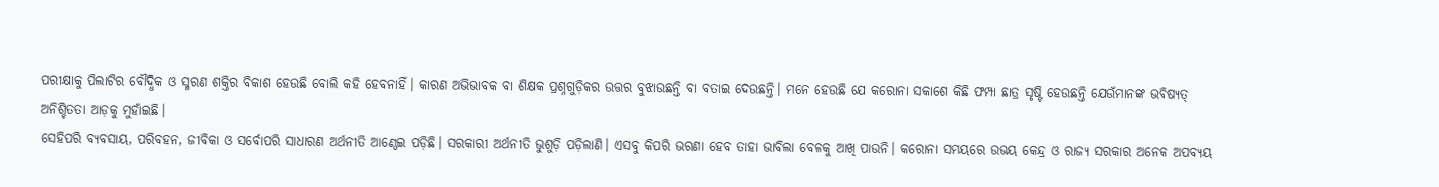ପରୀକ୍ଷାକୁ ପିଲାଟିର ବୌଦ୍ଧିକ ଓ ସ୍ମରଣ ଶକ୍ତିର ବିକାଶ ହେଉଛି ବୋଲି କହି ହେବନାହିଁ। କାରଣ ଅଭିଭାବକ ବା ଶିକ୍ଷକ ପ୍ରଶ୍ନଗୁଡ଼ିକର ଉତ୍ତର ବୁଝାଉଛନ୍ତି ବା ବତାଇ ଦେଉଛନ୍ତି। ମନେ ହେଉଛି ଯେ କରୋନା ସକାଶେ କିଛି ଫମ୍ପା ଛାତ୍ର ସୃଷ୍ଟି ହେଉଛନ୍ତି ଯେଉଁମାନଙ୍କ ଭବିଷ୍ୟତ୍ ଅନିଶ୍ଚିତତା ଆଡ଼କୁ ମୁହାଁଇଛି।
ସେହିପରି ବ୍ୟବସାୟ, ପରିବହନ, ଜୀବିକା ଓ ସର୍ବୋପରି ସାଧାରଣ ଅର୍ଥନୀତି ଆଣ୍ଠେଇ ପଡ଼ିଛି। ସରକାରୀ ଅର୍ଥନୀତି ଭୁଶୁଡ଼ି ପଡ଼ିଲାଣି। ଏସବୁ କିପରି ଭରଣା ହେବ ତାହା ଭାବିଲା ବେଳକୁ ଆଖି ପାଉନି। କରୋନା ସମୟରେ ଉଭୟ କେନ୍ଦ୍ର ଓ ରାଜ୍ୟ ସରକାର ଅନେକ ଅପବ୍ୟୟ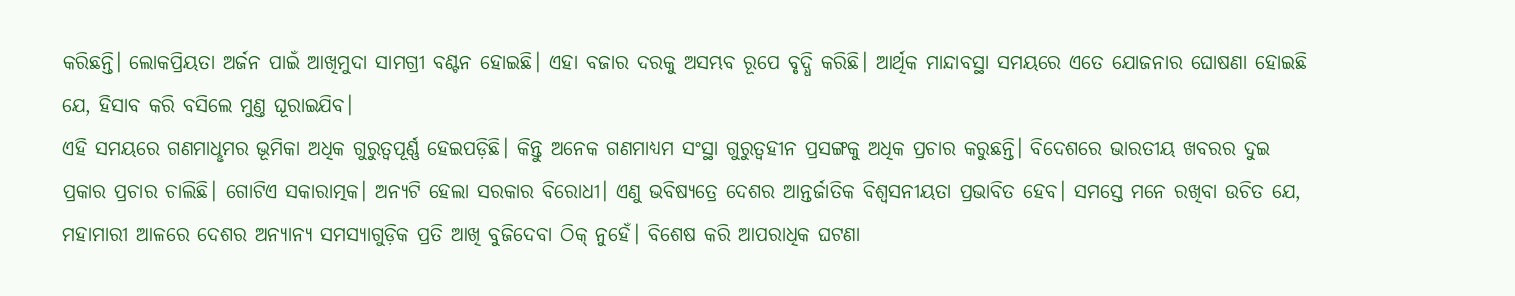କରିଛନ୍ତି। ଲୋକପ୍ରିୟତା ଅର୍ଜନ ପାଇଁ ଆଖିମୁଦା ସାମଗ୍ରୀ ବଣ୍ଟନ ହୋଇଛି। ଏହା ବଜାର ଦରକୁ ଅସମ୍ଭବ ରୂପେ ବୃଦ୍ଧି କରିଛି। ଆର୍ଥିକ ମାନ୍ଦାବସ୍ଥା ସମୟରେ ଏତେ ଯୋଜନାର ଘୋଷଣା ହୋଇଛି ଯେ, ହିସାବ କରି ବସିଲେ ମୁଣ୍ତ ଘୂରାଇଯିବ।
ଏହି ସମୟରେ ଗଣମାଧୢମର ଭୂମିକା ଅଧିକ ଗୁରୁତ୍ବପୂର୍ଣ୍ଣ ହେଇପଡ଼ିଛି। କିନ୍ତୁ ଅନେକ ଗଣମାଧ୍ୟମ ସଂସ୍ଥା ଗୁରୁତ୍ବହୀନ ପ୍ରସଙ୍ଗକୁ ଅଧିକ ପ୍ରଚାର କରୁଛନ୍ତି। ବିଦେଶରେ ଭାରତୀୟ ଖବରର ଦୁଇ ପ୍ରକାର ପ୍ରଚାର ଚାଲିଛି। ଗୋଟିଏ ସକାରାତ୍ମକ। ଅନ୍ୟଟି ହେଲା ସରକାର ବିରୋଧୀ। ଏଣୁ ଭବିଷ୍ୟତ୍ରେ ଦେଶର ଆନ୍ତର୍ଜାତିକ ବିଶ୍ବସନୀୟତା ପ୍ରଭାବିତ ହେବ। ସମସ୍ତେ ମନେ ରଖିବା ଉଚିତ ଯେ, ମହାମାରୀ ଆଳରେ ଦେଶର ଅନ୍ୟାନ୍ୟ ସମସ୍ୟାଗୁଡ଼ିକ ପ୍ରତି ଆଖି ବୁଜିଦେବା ଠିକ୍ ନୁହେଁ। ବିଶେଷ କରି ଆପରାଧିକ ଘଟଣା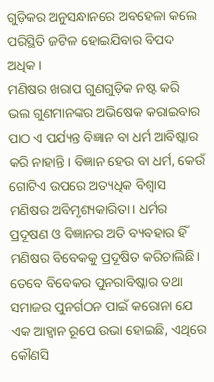ଗୁଡ଼ିକର ଅନୁସନ୍ଧାନରେ ଅବହେଳା କଲେ ପରିସ୍ଥିତି ଜଟିଳ ହୋଇଯିବାର ବିପଦ ଅଧିକ।
ମଣିଷର ଖରାପ ଗୁଣଗୁଡ଼ିକ ନଷ୍ଟ କରି ଭଲ ଗୁଣମାନଙ୍କର ଅଭିଷେକ କରାଇବାର ପାଠ ଏ ପର୍ଯ୍ୟନ୍ତ ବିଜ୍ଞାନ ବା ଧର୍ମ ଆବିଷ୍କାର କରି ନାହାନ୍ତି। ବିଜ୍ଞାନ ହେଉ ବା ଧର୍ମ, କେଉଁ ଗୋଟିଏ ଉପରେ ଅତ୍ୟଧିକ ବିଶ୍ବାସ ମଣିଷର ଅବିମୃଶ୍ୟକାରିତା। ଧର୍ମର ପ୍ରଦୂଷଣ ଓ ବିଜ୍ଞାନର ଅତି ବ୍ୟବହାର ହିଁ ମଣିଷର ବିବେକକୁ ପ୍ରଦୂଷିତ କରିଚାଲିଛି। ତେବେ ବିବେକର ପୁନରାବିଷ୍କାର ତଥା ସମାଜର ପୁନର୍ଗଠନ ପାଇଁ କରୋନା ଯେ ଏକ ଆହ୍ବାନ ରୂପେ ଉଭା ହୋଇଛି, ଏଥିରେ କୌଣସି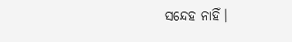ସନ୍ଦେହ ନାହିଁ।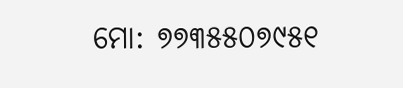ମୋ: ୭୭୩୫୫୦୭୯୫୧